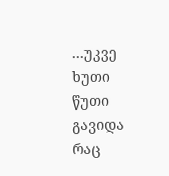…უკვე ხუთი წუთი გავიდა რაც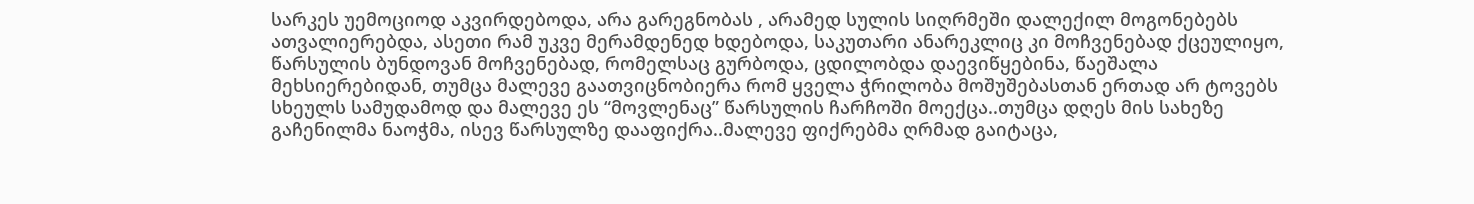სარკეს უემოციოდ აკვირდებოდა, არა გარეგნობას , არამედ სულის სიღრმეში დალექილ მოგონებებს ათვალიერებდა, ასეთი რამ უკვე მერამდენედ ხდებოდა, საკუთარი ანარეკლიც კი მოჩვენებად ქცეულიყო, წარსულის ბუნდოვან მოჩვენებად, რომელსაც გურბოდა, ცდილობდა დაევიწყებინა, წაეშალა მეხსიერებიდან, თუმცა მალევე გაათვიცნობიერა რომ ყველა ჭრილობა მოშუშებასთან ერთად არ ტოვებს სხეულს სამუდამოდ და მალევე ეს “მოვლენაც” წარსულის ჩარჩოში მოექცა..თუმცა დღეს მის სახეზე გაჩენილმა ნაოჭმა, ისევ წარსულზე დააფიქრა..მალევე ფიქრებმა ღრმად გაიტაცა,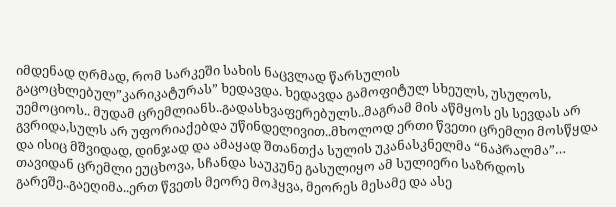იმდენად ღრმად, რომ სარკეში სახის ნაცვლად წარსულის გაცოცხლებულ”კარიკატურას” ხედავდა. ხედავდა გამოფიტულ სხეულს, უსულოს, უემოციოს.. მუდამ ცრემლიანს..გადასხვაფერებულს..მაგრამ მის აწმყოს ეს სევდას არ გვრიდა,სულს არ უფორიაქებდა უწინდელივით..მხოლოდ ერთი წვეთი ცრემლი მოსწყდა და ისიც მშვიდად, დინჯად და ამაყად შთანთქა სულის უკანასკნელმა “ნაპრალმა”… თავიდან ცრემლი ეუცხოვა, სჩანდა საუკუნე გასულიყო ამ სულიერი საზრდოს გარეშე..გაეღიმა..ერთ წვეთს მეორე მოჰყვა, მეორეს მესამე და ასე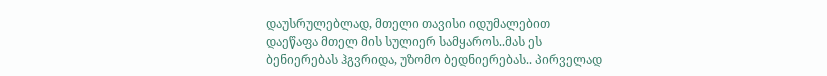დაუსრულებლად, მთელი თავისი იდუმალებით დაეწაფა მთელ მის სულიერ სამყაროს..მას ეს ბენიერებას ჰგვრიდა, უზომო ბედნიერებას.. პირველად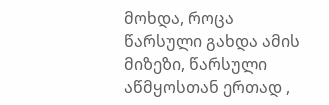მოხდა, როცა წარსული გახდა ამის მიზეზი, წარსული აწმყოსთან ერთად ,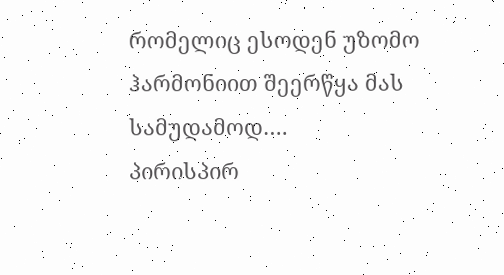რომელიც ესოდენ უზომო ჰარმონიით შეერწყა მას სამუდამოდ….
პირისპირ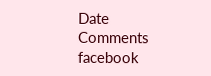Date
Comments
facebook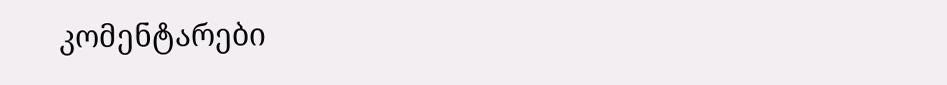კომენტარები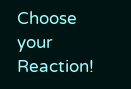Choose your Reaction!